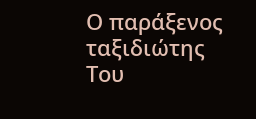Ο παράξενος ταξιδιώτης
Tου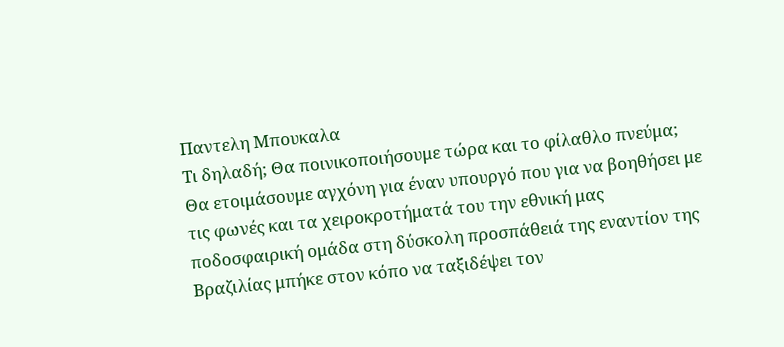Παντελη Μπουκαλα
Tι δηλαδή; Θα ποινικοποιήσουμε τώρα και το φίλαθλο πνεύμα; Θα ετοιμάσουμε αγχόνη για έναν υπουργό που για να βοηθήσει με τις φωνές και τα χειροκροτήματά του την εθνική μας ποδοσφαιρική ομάδα στη δύσκολη προσπάθειά της εναντίον της Βραζιλίας μπήκε στον κόπο να ταξιδέψει τον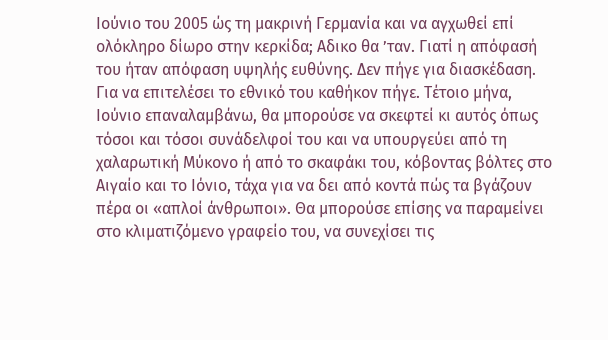Ιούνιο του 2005 ώς τη μακρινή Γερμανία και να αγχωθεί επί ολόκληρο δίωρο στην κερκίδα; Αδικο θα ’ταν. Γιατί η απόφασή του ήταν απόφαση υψηλής ευθύνης. Δεν πήγε για διασκέδαση. Για να επιτελέσει το εθνικό του καθήκον πήγε. Τέτοιο μήνα, Ιούνιο επαναλαμβάνω, θα μπορούσε να σκεφτεί κι αυτός όπως τόσοι και τόσοι συνάδελφοί του και να υπουργεύει από τη χαλαρωτική Μύκονο ή από το σκαφάκι του, κόβοντας βόλτες στο Αιγαίο και το Ιόνιο, τάχα για να δει από κοντά πώς τα βγάζουν πέρα οι «απλοί άνθρωποι». Θα μπορούσε επίσης να παραμείνει στο κλιματιζόμενο γραφείο του, να συνεχίσει τις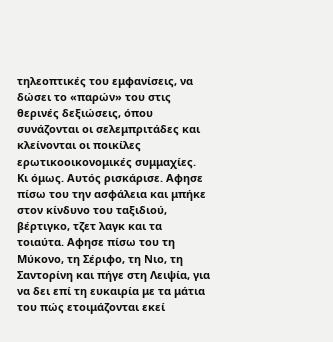τηλεοπτικές του εμφανίσεις, να δώσει το «παρών» του στις θερινές δεξιώσεις, όπου συνάζονται οι σελεμπριτάδες και κλείνονται οι ποικίλες ερωτικοοικονομικές συμμαχίες.
Κι όμως. Αυτός ρισκάρισε. Αφησε πίσω του την ασφάλεια και μπήκε στον κίνδυνο του ταξιδιού, βέρτιγκο, τζετ λαγκ και τα τοιαύτα. Αφησε πίσω του τη Μύκονο, τη Σέριφο, τη Νιο, τη Σαντορίνη και πήγε στη Λειψία, για να δει επί τη ευκαιρία με τα μάτια του πώς ετοιμάζονται εκεί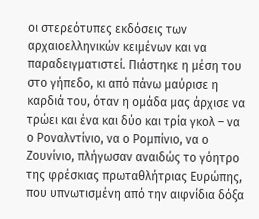οι στερεότυπες εκδόσεις των αρχαιοελληνικών κειμένων και να παραδειγματιστεί. Πιάστηκε η μέση του στο γήπεδο, κι από πάνω μαύρισε η καρδιά του, όταν η ομάδα μας άρχισε να τρώει και ένα και δύο και τρία γκολ – να ο Ροναλντίνιο, να ο Ρομπίνιο, να ο Ζουνίνιο, πλήγωσαν αναιδώς το γόητρο της φρέσκιας πρωταθλήτριας Ευρώπης, που υπνωτισμένη από την αιφνίδια δόξα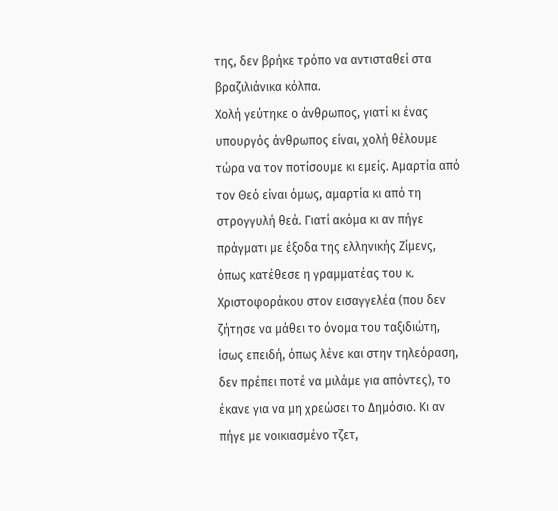της, δεν βρήκε τρόπο να αντισταθεί στα βραζιλιάνικα κόλπα.
Χολή γεύτηκε ο άνθρωπος, γιατί κι ένας υπουργός άνθρωπος είναι, χολή θέλουμε τώρα να τον ποτίσουμε κι εμείς. Αμαρτία από τον Θεό είναι όμως, αμαρτία κι από τη στρογγυλή θεά. Γιατί ακόμα κι αν πήγε πράγματι με έξοδα της ελληνικής Ζίμενς, όπως κατέθεσε η γραμματέας του κ. Χριστοφοράκου στον εισαγγελέα (που δεν ζήτησε να μάθει το όνομα του ταξιδιώτη, ίσως επειδή, όπως λένε και στην τηλεόραση, δεν πρέπει ποτέ να μιλάμε για απόντες), το έκανε για να μη χρεώσει το Δημόσιο. Κι αν πήγε με νοικιασμένο τζετ,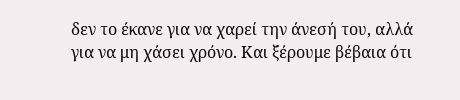δεν το έκανε για να χαρεί την άνεσή του, αλλά για να μη χάσει χρόνο. Και ξέρουμε βέβαια ότι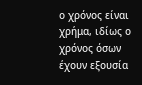ο χρόνος είναι χρήμα, ιδίως ο χρόνος όσων έχουν εξουσία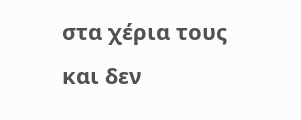στα χέρια τους και δεν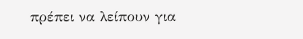πρέπει να λείπουν για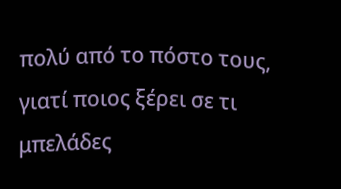πολύ από το πόστο τους, γιατί ποιος ξέρει σε τι μπελάδες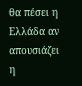θα πέσει η Ελλάδα αν απουσιάζει η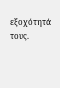εξοχότητά τους.